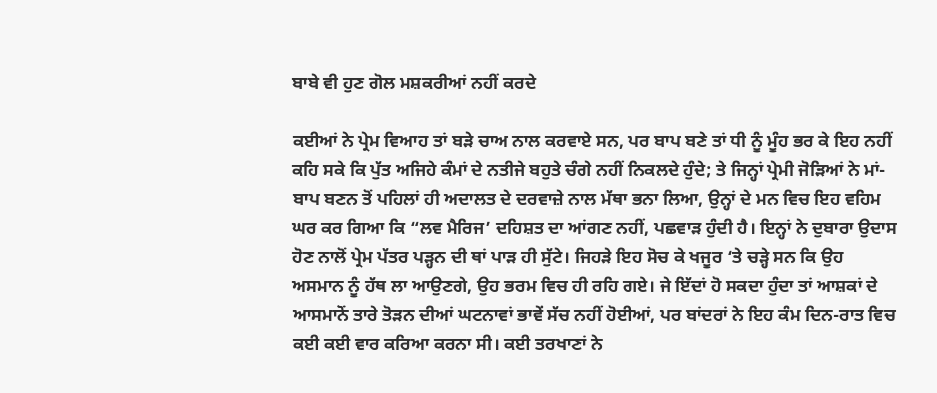ਬਾਬੇ ਵੀ ਹੁਣ ਗੋਲ ਮਸ਼ਕਰੀਆਂ ਨਹੀਂ ਕਰਦੇ

ਕਈਆਂ ਨੇ ਪ੍ਰੇਮ ਵਿਆਹ ਤਾਂ ਬੜੇ ਚਾਅ ਨਾਲ ਕਰਵਾਏ ਸਨ, ਪਰ ਬਾਪ ਬਣੇ ਤਾਂ ਧੀ ਨੂੰ ਮੂੰਹ ਭਰ ਕੇ ਇਹ ਨਹੀਂ ਕਹਿ ਸਕੇ ਕਿ ਪੁੱਤ ਅਜਿਹੇ ਕੰਮਾਂ ਦੇ ਨਤੀਜੇ ਬਹੁਤੇ ਚੰਗੇ ਨਹੀਂ ਨਿਕਲਦੇ ਹੁੰਦੇ; ਤੇ ਜਿਨ੍ਹਾਂ ਪ੍ਰੇਮੀ ਜੋੜਿਆਂ ਨੇ ਮਾਂ-ਬਾਪ ਬਣਨ ਤੋਂ ਪਹਿਲਾਂ ਹੀ ਅਦਾਲਤ ਦੇ ਦਰਵਾਜ਼ੇ ਨਾਲ ਮੱਥਾ ਭਨਾ ਲਿਆ, ਉਨ੍ਹਾਂ ਦੇ ਮਨ ਵਿਚ ਇਹ ਵਹਿਮ ਘਰ ਕਰ ਗਿਆ ਕਿ “ਲਵ ਮੈਰਿਜ’ ਦਹਿਸ਼ਤ ਦਾ ਆਂਗਣ ਨਹੀਂ, ਪਛਵਾੜ ਹੁੰਦੀ ਹੈ। ਇਨ੍ਹਾਂ ਨੇ ਦੁਬਾਰਾ ਉਦਾਸ ਹੋਣ ਨਾਲੋਂ ਪ੍ਰੇਮ ਪੱਤਰ ਪੜ੍ਹਨ ਦੀ ਥਾਂ ਪਾੜ ਹੀ ਸੁੱਟੇ। ਜਿਹੜੇ ਇਹ ਸੋਚ ਕੇ ਖਜੂਰ ‘ਤੇ ਚੜ੍ਹੇ ਸਨ ਕਿ ਉਹ ਅਸਮਾਨ ਨੂੰ ਹੱਥ ਲਾ ਆਉਣਗੇ, ਉਹ ਭਰਮ ਵਿਚ ਹੀ ਰਹਿ ਗਏ। ਜੇ ਇੱਦਾਂ ਹੋ ਸਕਦਾ ਹੁੰਦਾ ਤਾਂ ਆਸ਼ਕਾਂ ਦੇ ਆਸਮਾਨੋਂ ਤਾਰੇ ਤੋੜਨ ਦੀਆਂ ਘਟਨਾਵਾਂ ਭਾਵੇਂ ਸੱਚ ਨਹੀਂ ਹੋਈਆਂ, ਪਰ ਬਾਂਦਰਾਂ ਨੇ ਇਹ ਕੰਮ ਦਿਨ-ਰਾਤ ਵਿਚ ਕਈ ਕਈ ਵਾਰ ਕਰਿਆ ਕਰਨਾ ਸੀ। ਕਈ ਤਰਖਾਣਾਂ ਨੇ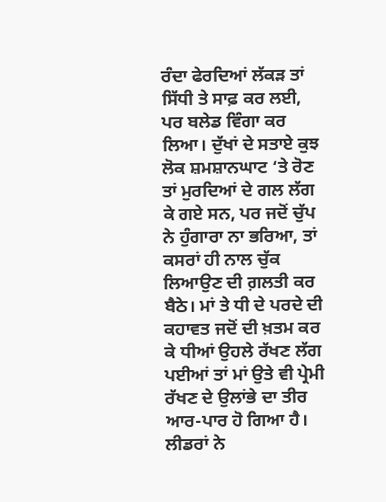ਰੰਦਾ ਫੇਰਦਿਆਂ ਲੱਕੜ ਤਾਂ ਸਿੱਧੀ ਤੇ ਸਾਫ਼ ਕਰ ਲਈ, ਪਰ ਬਲੇਡ ਵਿੰਗਾ ਕਰ ਲਿਆ। ਦੁੱਖਾਂ ਦੇ ਸਤਾਏ ਕੁਝ ਲੋਕ ਸ਼ਮਸ਼ਾਨਘਾਟ ‘ਤੇ ਰੋਣ ਤਾਂ ਮੁਰਦਿਆਂ ਦੇ ਗਲ ਲੱਗ ਕੇ ਗਏ ਸਨ, ਪਰ ਜਦੋਂ ਚੁੱਪ ਨੇ ਹੁੰਗਾਰਾ ਨਾ ਭਰਿਆ, ਤਾਂ ਕਸਰਾਂ ਹੀ ਨਾਲ ਚੁੱਕ ਲਿਆਉਣ ਦੀ ਗ਼ਲਤੀ ਕਰ ਬੈਠੇ। ਮਾਂ ਤੇ ਧੀ ਦੇ ਪਰਦੇ ਦੀ ਕਹਾਵਤ ਜਦੋਂ ਦੀ ਖ਼ਤਮ ਕਰ ਕੇ ਧੀਆਂ ਉਹਲੇ ਰੱਖਣ ਲੱਗ ਪਈਆਂ ਤਾਂ ਮਾਂ ਉਤੇ ਵੀ ਪ੍ਰੇਮੀ ਰੱਖਣ ਦੇ ਉਲਾਂਭੇ ਦਾ ਤੀਰ ਆਰ-ਪਾਰ ਹੋ ਗਿਆ ਹੈ। ਲੀਡਰਾਂ ਨੇ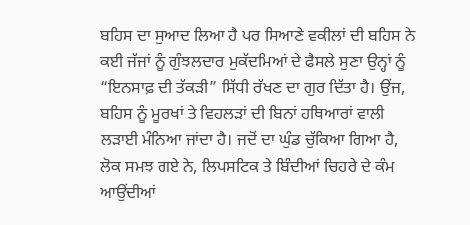ਬਹਿਸ ਦਾ ਸੁਆਦ ਲਿਆ ਹੈ ਪਰ ਸਿਆਣੇ ਵਕੀਲਾਂ ਦੀ ਬਹਿਸ ਨੇ ਕਈ ਜੱਜਾਂ ਨੂੰ ਗੁੰਝਲਦਾਰ ਮੁਕੱਦਮਿਆਂ ਦੇ ਫੈਸਲੇ ਸੁਣਾ ਉਨ੍ਹਾਂ ਨੂੰ “ਇਨਸਾਫ਼ ਦੀ ਤੱਕੜੀ” ਸਿੱਧੀ ਰੱਖਣ ਦਾ ਗੁਰ ਦਿੱਤਾ ਹੈ। ਉਂਜ, ਬਹਿਸ ਨੂੰ ਮੂਰਖਾਂ ਤੇ ਵਿਹਲੜਾਂ ਦੀ ਬਿਨਾਂ ਹਥਿਆਰਾਂ ਵਾਲੀ ਲੜਾਈ ਮੰਨਿਆ ਜਾਂਦਾ ਹੈ। ਜਦੋਂ ਦਾ ਘੁੰਡ ਚੁੱਕਿਆ ਗਿਆ ਹੈ, ਲੋਕ ਸਮਝ ਗਏ ਨੇ, ਲਿਪਸਟਿਕ ਤੇ ਬਿੰਦੀਆਂ ਚਿਹਰੇ ਦੇ ਕੰਮ ਆਉਂਦੀਆਂ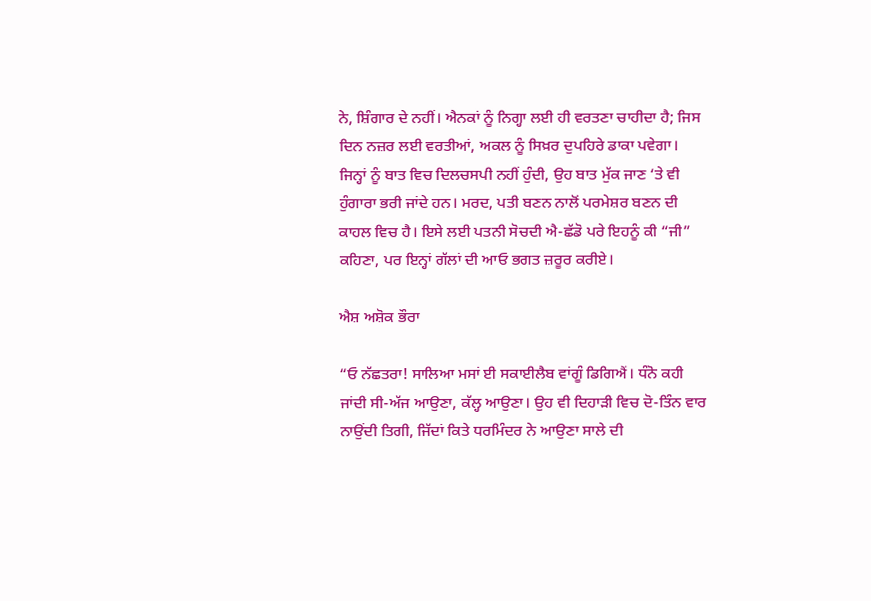ਨੇ, ਸ਼ਿੰਗਾਰ ਦੇ ਨਹੀਂ। ਐਨਕਾਂ ਨੂੰ ਨਿਗ੍ਹਾ ਲਈ ਹੀ ਵਰਤਣਾ ਚਾਹੀਦਾ ਹੈ; ਜਿਸ ਦਿਨ ਨਜ਼ਰ ਲਈ ਵਰਤੀਆਂ, ਅਕਲ ਨੂੰ ਸਿਖ਼ਰ ਦੁਪਹਿਰੇ ਡਾਕਾ ਪਵੇਗਾ। ਜਿਨ੍ਹਾਂ ਨੂੰ ਬਾਤ ਵਿਚ ਦਿਲਚਸਪੀ ਨਹੀਂ ਹੁੰਦੀ, ਉਹ ਬਾਤ ਮੁੱਕ ਜਾਣ ‘ਤੇ ਵੀ ਹੁੰਗਾਰਾ ਭਰੀ ਜਾਂਦੇ ਹਨ। ਮਰਦ, ਪਤੀ ਬਣਨ ਨਾਲੋਂ ਪਰਮੇਸ਼ਰ ਬਣਨ ਦੀ ਕਾਹਲ ਵਿਚ ਹੈ। ਇਸੇ ਲਈ ਪਤਨੀ ਸੋਚਦੀ ਐ-ਛੱਡੋ ਪਰੇ ਇਹਨੂੰ ਕੀ “ਜੀ” ਕਹਿਣਾ, ਪਰ ਇਨ੍ਹਾਂ ਗੱਲਾਂ ਦੀ ਆਓ ਭਗਤ ਜ਼ਰੂਰ ਕਰੀਏ।

ਐਸ਼ ਅਸ਼ੋਕ ਭੌਰਾ

“ਓ ਨੱਛਤਰਾ! ਸਾਲਿਆ ਮਸਾਂ ਈ ਸਕਾਈਲੈਬ ਵਾਂਗੂੰ ਡਿਗਿਐਂ। ਧੰਨੋ ਕਹੀ ਜਾਂਦੀ ਸੀ-ਅੱਜ ਆਉਣਾ, ਕੱਲ੍ਹ ਆਉਣਾ। ਉਹ ਵੀ ਦਿਹਾੜੀ ਵਿਚ ਦੋ-ਤਿੰਨ ਵਾਰ ਨਾਉਂਦੀ ਤਿਗੀ, ਜਿੱਦਾਂ ਕਿਤੇ ਧਰਮਿੰਦਰ ਨੇ ਆਉਣਾ ਸਾਲੇ ਦੀ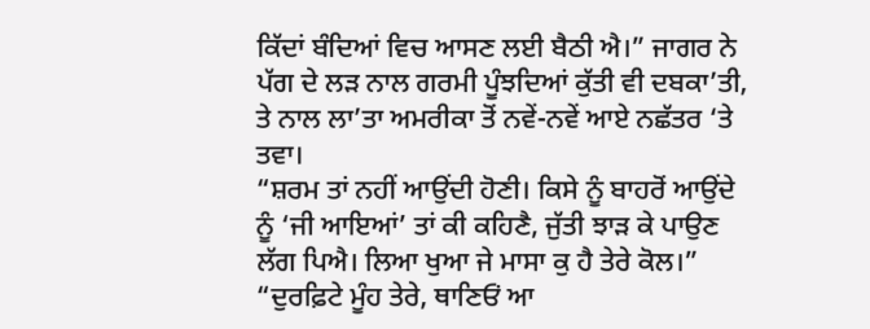ਕਿੱਦਾਂ ਬੰਦਿਆਂ ਵਿਚ ਆਸਣ ਲਈ ਬੈਠੀ ਐ।” ਜਾਗਰ ਨੇ ਪੱਗ ਦੇ ਲੜ ਨਾਲ ਗਰਮੀ ਪੂੰਝਦਿਆਂ ਕੁੱਤੀ ਵੀ ਦਬਕਾ’ਤੀ, ਤੇ ਨਾਲ ਲਾ’ਤਾ ਅਮਰੀਕਾ ਤੋਂ ਨਵੇਂ-ਨਵੇਂ ਆਏ ਨਛੱਤਰ ‘ਤੇ ਤਵਾ।
“ਸ਼ਰਮ ਤਾਂ ਨਹੀਂ ਆਉਂਦੀ ਹੋਣੀ। ਕਿਸੇ ਨੂੰ ਬਾਹਰੋਂ ਆਉਂਦੇ ਨੂੰ ‘ਜੀ ਆਇਆਂ’ ਤਾਂ ਕੀ ਕਹਿਣੈ, ਜੁੱਤੀ ਝਾੜ ਕੇ ਪਾਉਣ ਲੱਗ ਪਿਐ। ਲਿਆ ਖੁਆ ਜੇ ਮਾਸਾ ਕੁ ਹੈ ਤੇਰੇ ਕੋਲ।”
“ਦੁਰਫ਼ਿਟੇ ਮੂੰਹ ਤੇਰੇ, ਥਾਣਿਓਂ ਆ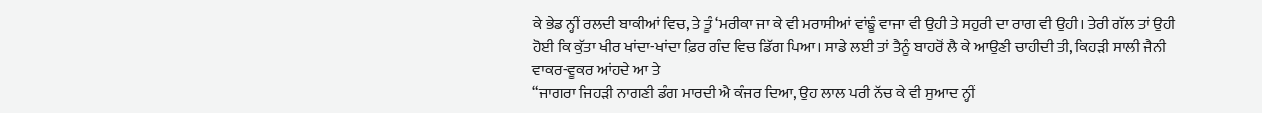ਕੇ ਭੇਡ ਨ੍ਹੀਂ ਰਲਦੀ ਬਾਕੀਆਂ ਵਿਚ, ਤੇ ਤੂੰ ‘ਮਰੀਕਾ ਜਾ ਕੇ ਵੀ ਮਰਾਸੀਆਂ ਵਾਂਙੂੰ ਵਾਜਾ ਵੀ ਉਹੀ ਤੇ ਸਹੁਰੀ ਦਾ ਰਾਗ ਵੀ ਉਹੀ। ਤੇਰੀ ਗੱਲ ਤਾਂ ਉਹੀ ਹੋਈ ਕਿ ਕੁੱਤਾ ਖੀਰ ਖਾਂਦਾ-ਖਾਂਦਾ ਫ਼ਿਰ ਗੰਦ ਵਿਚ ਡਿੱਗ ਪਿਆ। ਸਾਡੇ ਲਈ ਤਾਂ ਤੈਨੂੰ ਬਾਹਰੋਂ ਲੈ ਕੇ ਆਉਣੀ ਚਾਹੀਦੀ ਤੀ, ਕਿਹੜੀ ਸਾਲੀ ਜੈਨੀ ਵਾਕਰ-ਵੂਕਰ ਆਂਹਦੇ ਆ ਤੇ
“ਜਾਗਰਾ ਜਿਹੜੀ ਨਾਗਣੀ ਡੰਗ ਮਾਰਦੀ ਐ ਕੰਜਰ ਦਿਆ, ਉਹ ਲਾਲ ਪਰੀ ਨੱਚ ਕੇ ਵੀ ਸੁਆਦ ਨ੍ਹੀਂ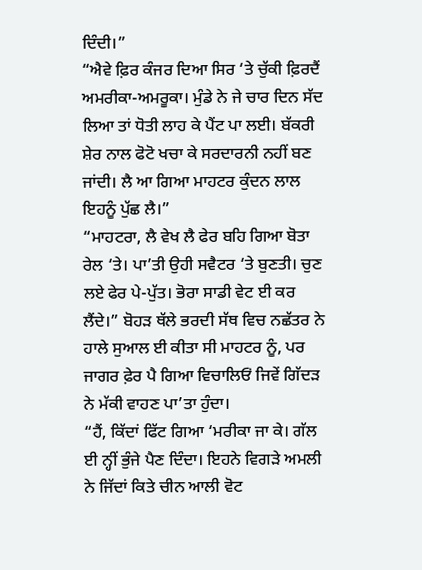ਦਿੰਦੀ।”
“ਐਵੇ ਫ਼ਿਰ ਕੰਜਰ ਦਿਆ ਸਿਰ ‘ਤੇ ਚੁੱਕੀ ਫ਼ਿਰਦੈਂ ਅਮਰੀਕਾ-ਅਮਰੂਕਾ। ਮੁੰਡੇ ਨੇ ਜੇ ਚਾਰ ਦਿਨ ਸੱਦ ਲਿਆ ਤਾਂ ਧੋਤੀ ਲਾਹ ਕੇ ਪੈਂਟ ਪਾ ਲਈ। ਬੱਕਰੀ ਸ਼ੇਰ ਨਾਲ ਫੋਟੋ ਖਚਾ ਕੇ ਸਰਦਾਰਨੀ ਨਹੀਂ ਬਣ ਜਾਂਦੀ। ਲੈ ਆ ਗਿਆ ਮਾਹਟਰ ਕੁੰਦਨ ਲਾਲ ਇਹਨੂੰ ਪੁੱਛ ਲੈ।”
“ਮਾਹਟਰਾ, ਲੈ ਵੇਖ ਲੈ ਫੇਰ ਬਹਿ ਗਿਆ ਬੋਤਾ ਰੇਲ ‘ਤੇ। ਪਾ’ਤੀ ਉਹੀ ਸਵੈਟਰ ‘ਤੇ ਬੁਣਤੀ। ਚੁਣ ਲਏ ਫੇਰ ਪੇ-ਪੁੱਤ। ਭੋਰਾ ਸਾਡੀ ਵੇਟ ਈ ਕਰ ਲੈਂਦੇ।” ਬੋਹੜ ਥੱਲੇ ਭਰਦੀ ਸੱਥ ਵਿਚ ਨਛੱਤਰ ਨੇ ਹਾਲੇ ਸੁਆਲ ਈ ਕੀਤਾ ਸੀ ਮਾਹਟਰ ਨੂੰ, ਪਰ ਜਾਗਰ ਫ਼ੇਰ ਪੈ ਗਿਆ ਵਿਚਾਲਿਓਂ ਜਿਵੇਂ ਗਿੱਦੜ ਨੇ ਮੱਕੀ ਵਾਹਣ ਪਾ’ਤਾ ਹੁੰਦਾ।
“ਹੈਂ, ਕਿੱਦਾਂ ਫਿੱਟ ਗਿਆ ‘ਮਰੀਕਾ ਜਾ ਕੇ। ਗੱਲ ਈ ਨ੍ਹੀਂ ਭੁੰਜੇ ਪੈਣ ਦਿੰਦਾ। ਇਹਨੇ ਵਿਗੜੇ ਅਮਲੀ ਨੇ ਜਿੱਦਾਂ ਕਿਤੇ ਚੀਨ ਆਲੀ ਵੋਟ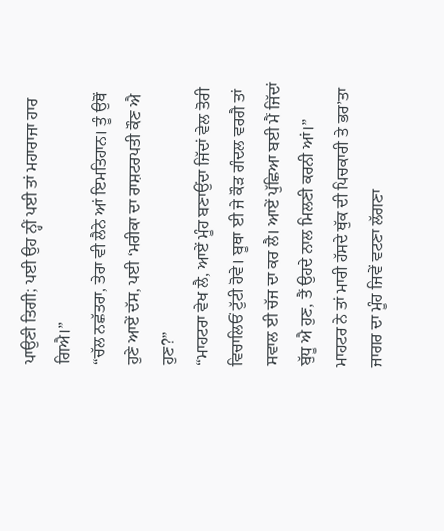ਪਾਉਣੀ ਤਿਗੀ; ਪਈ ਉਹ ਨ੍ਹੀਂ ਪਈ ਤਾਂ ਮਹਾਰਾਜਾ ਹਾਰ ਗਿਐ।”
“ਚੱਲ ਨਛੱਤਰਾ, ਤੇਰਾ ਵੀ ਲੈਨੇ ਆਂ ਇਮਤਿਹਾਨ। ਤੂੰ ਉਥੋਂ ਹੁਣੇ ਆਏਂ ਦੱਸ, ਪਈ ‘ਮਰੀਕਾ ਦਾ ਰਾਸ਼ਟਰਪਤੀ ਕੌਣ ਐ ਹੁਣ?”
“ਮਾਹਟਰਾ ਵੇਖ ਲੈ, ਆਏਂ ਮੂੰਹ ਬਣਾਉਂਦਾ ਜਿੱਦਾਂ ਵੇਲ ਤੋਰੀ ਵਿਚਾਲਿਓਂ ਟੁੱਟੀ ਹੋਵੇ। ਬੂਥਾ ਈ ਜੇ ਕੌੜ ਗੰਦਲ ਵਰਗੈ ਤਾਂ ਸਵਾਲ ਈ ਚੱਜ ਦਾ ਕਰ ਲੈ। ਆਏਂ ਪੁੱਛਿਆ ਬਈ ਮੈਂ ਜਿੱਦਾਂ ਬੁੱਧੂ ਐ ਹੁਣ, ਤੈਂ ਉਹਦੇ ਨਾਲ ਮਿਲਣੀ ਕਰਨੀ ਆਂ।”
ਮਾਹਟਰ ਨੇ ਤਾਂ ਮਾਰੀ ਹੱਸਦੇ ਥੁੱਕ ਦੀ ਪਿਚਕਾਰੀ ਤੇ ਭਰ’ਤਾ ਜਾਗਰ ਦਾ ਮੂੰਹ ਜਿਵੇਂ ਵਟਣਾ ਲੱਗਣਾ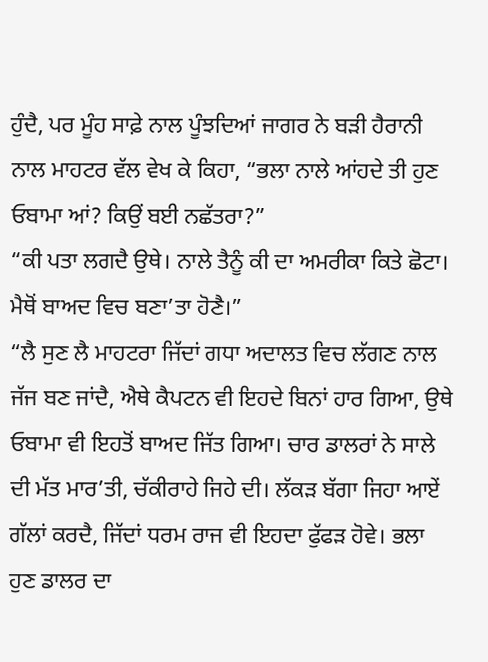ਹੁੰਦੈ, ਪਰ ਮੂੰਹ ਸਾਫ਼ੇ ਨਾਲ ਪੂੰਝਦਿਆਂ ਜਾਗਰ ਨੇ ਬੜੀ ਹੈਰਾਨੀ ਨਾਲ ਮਾਹਟਰ ਵੱਲ ਵੇਖ ਕੇ ਕਿਹਾ, “ਭਲਾ ਨਾਲੇ ਆਂਹਦੇ ਤੀ ਹੁਣ ਓਬਾਮਾ ਆਂ? ਕਿਉਂ ਬਈ ਨਛੱਤਰਾ?”
“ਕੀ ਪਤਾ ਲਗਦੈ ਉਥੇ। ਨਾਲੇ ਤੈਨੂੰ ਕੀ ਦਾ ਅਮਰੀਕਾ ਕਿਤੇ ਛੋਟਾ। ਮੈਥੋਂ ਬਾਅਦ ਵਿਚ ਬਣਾ’ਤਾ ਹੋਣੈ।”
“ਲੈ ਸੁਣ ਲੈ ਮਾਹਟਰਾ ਜਿੱਦਾਂ ਗਧਾ ਅਦਾਲਤ ਵਿਚ ਲੱਗਣ ਨਾਲ ਜੱਜ ਬਣ ਜਾਂਦੈ, ਐਥੇ ਕੈਪਟਨ ਵੀ ਇਹਦੇ ਬਿਨਾਂ ਹਾਰ ਗਿਆ, ਉਥੇ ਓਬਾਮਾ ਵੀ ਇਹਤੋਂ ਬਾਅਦ ਜਿੱਤ ਗਿਆ। ਚਾਰ ਡਾਲਰਾਂ ਨੇ ਸਾਲੇ ਦੀ ਮੱਤ ਮਾਰ’ਤੀ, ਚੱਕੀਰਾਹੇ ਜਿਹੇ ਦੀ। ਲੱਕੜ ਬੱਗਾ ਜਿਹਾ ਆਏਂ ਗੱਲਾਂ ਕਰਦੈ, ਜਿੱਦਾਂ ਧਰਮ ਰਾਜ ਵੀ ਇਹਦਾ ਫੁੱਫੜ ਹੋਵੇ। ਭਲਾ ਹੁਣ ਡਾਲਰ ਦਾ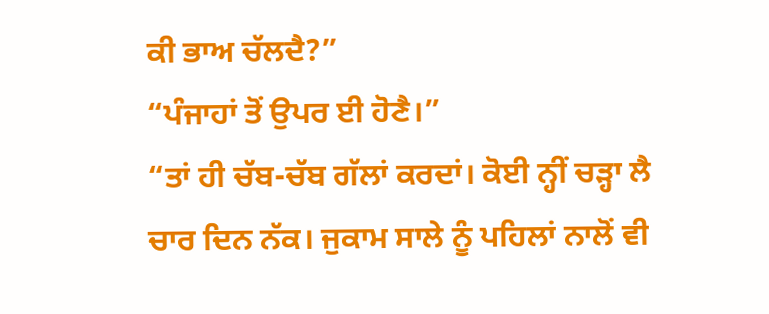ਕੀ ਭਾਅ ਚੱਲਦੈ?”
“ਪੰਜਾਹਾਂ ਤੋਂ ਉਪਰ ਈ ਹੋਣੈ।”
“ਤਾਂ ਹੀ ਚੱਬ-ਚੱਬ ਗੱਲਾਂ ਕਰਦਾਂ। ਕੋਈ ਨ੍ਹੀਂ ਚੜ੍ਹਾ ਲੈ ਚਾਰ ਦਿਨ ਨੱਕ। ਜੁਕਾਮ ਸਾਲੇ ਨੂੰ ਪਹਿਲਾਂ ਨਾਲੋਂ ਵੀ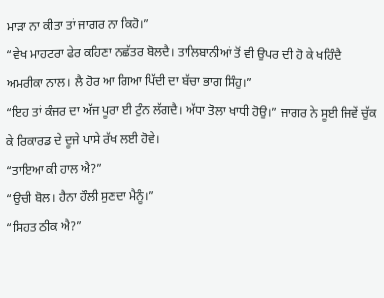ਮਾੜਾ ਨਾ ਕੀਤਾ ਤਾਂ ਜਾਗਰ ਨਾ ਕਿਹੋ।”
“ਵੇਖ ਮਾਹਟਰਾ ਫੇਰ ਕਹਿਣਾ ਨਛੱਤਰ ਬੋਲਦੈ। ਤਾਲਿਬਾਨੀਆਂ ਤੋਂ ਵੀ ਉਪਰ ਦੀ ਹੋ ਕੇ ਖਹਿੰਦੈ ਅਮਰੀਕਾ ਨਾਲ। ਲੈ ਹੋਰ ਆ ਗਿਆ ਪਿੱਦੀ ਦਾ ਬੱਚਾ ਭਾਗ ਸਿੰਹੁ।”
“ਇਹ ਤਾਂ ਕੰਜਰ ਦਾ ਅੱਜ ਪੂਰਾ ਈ ਟੁੰਨ ਲੱਗਦੈ। ਅੱਧਾ ਤੋਲਾ ਖਾਧੀ ਹੋਉ।” ਜਾਗਰ ਨੇ ਸੂਈ ਜਿਵੇਂ ਚੁੱਕ ਕੇ ਰਿਕਾਰਡ ਦੇ ਦੂਜੇ ਪਾਸੇ ਰੱਖ ਲਈ ਹੋਵੇ।
“ਤਾਇਆ ਕੀ ਹਾਲ ਐ?”
“ਉਚੀ ਬੋਲ। ਹੈਨਾ ਹੌਲੀ ਸੁਣਦਾ ਮੈਨੂੰ।”
“ਸਿਹਤ ਠੀਕ ਐ?”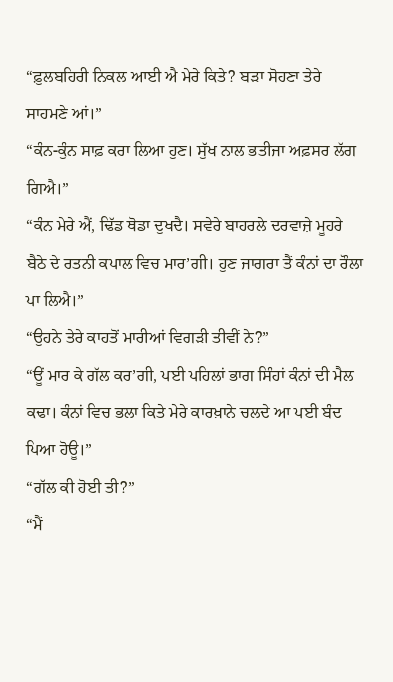“ਫ਼ੁਲਬਹਿਰੀ ਨਿਕਲ ਆਈ ਐ ਮੇਰੇ ਕਿਤੇ? ਬੜਾ ਸੋਹਣਾ ਤੇਰੇ ਸਾਹਮਣੇ ਆਂ।”
“ਕੰਨ-ਕੁੰਨ ਸਾਫ਼ ਕਰਾ ਲਿਆ ਹੁਣ। ਸੁੱਖ ਨਾਲ ਭਤੀਜਾ ਅਫ਼ਸਰ ਲੱਗ ਗਿਐ।”
“ਕੰਨ ਮੇਰੇ ਐਂ, ਢਿੱਡ ਥੋਡਾ ਦੁਖਦੈ। ਸਵੇਰੇ ਬਾਹਰਲੇ ਦਰਵਾਜ਼ੇ ਮੂਹਰੇ ਬੈਠੇ ਦੇ ਰਤਨੀ ਕਪਾਲ ਵਿਚ ਮਾਰ’ਗੀ। ਹੁਣ ਜਾਗਰਾ ਤੈਂ ਕੰਨਾਂ ਦਾ ਰੌਲਾ ਪਾ ਲਿਐ।”
“ਉਹਨੇ ਤੇਰੇ ਕਾਹਤੋਂ ਮਾਰੀਆਂ ਵਿਗੜੀ ਤੀਵੀਂ ਨੇ?”
“ਊਂ ਮਾਰ ਕੇ ਗੱਲ ਕਰ’ਗੀ, ਪਈ ਪਹਿਲਾਂ ਭਾਗ ਸਿੰਹਾਂ ਕੰਨਾਂ ਦੀ ਮੈਲ ਕਢਾ। ਕੰਨਾਂ ਵਿਚ ਭਲਾ ਕਿਤੇ ਮੇਰੇ ਕਾਰਖ਼ਾਨੇ ਚਲਦੇ ਆ ਪਈ ਬੰਦ ਪਿਆ ਹੋਊ।”
“ਗੱਲ ਕੀ ਹੋਈ ਤੀ?”
“ਮੈਂ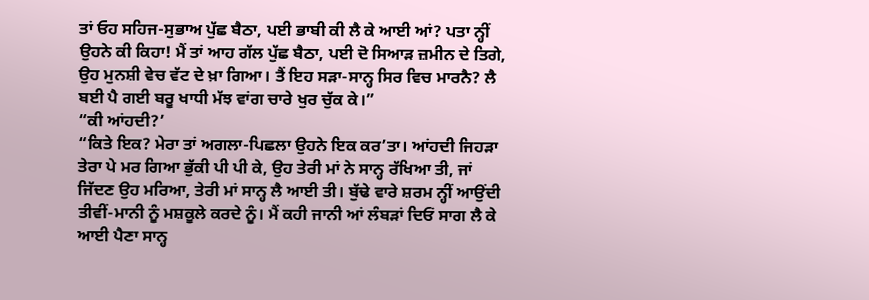ਤਾਂ ਓਹ ਸਹਿਜ-ਸੁਭਾਅ ਪੁੱਛ ਬੈਠਾ, ਪਈ ਭਾਬੀ ਕੀ ਲੈ ਕੇ ਆਈ ਆਂ? ਪਤਾ ਨ੍ਹੀਂ ਉਹਨੇ ਕੀ ਕਿਹਾ! ਮੈਂ ਤਾਂ ਆਹ ਗੱਲ ਪੁੱਛ ਬੈਠਾ, ਪਈ ਦੋ ਸਿਆੜ ਜ਼ਮੀਨ ਦੇ ਤਿਗੇ, ਉਹ ਮੁਨਸ਼ੀ ਵੇਚ ਵੱਟ ਦੇ ਖ਼ਾ ਗਿਆ। ਤੈਂ ਇਹ ਸੜਾ-ਸਾਨ੍ਹ ਸਿਰ ਵਿਚ ਮਾਰਨੈ? ਲੈ ਬਈ ਪੈ ਗਈ ਬਰੂ ਖਾਧੀ ਮੱਝ ਵਾਂਗ ਚਾਰੇ ਖੁਰ ਚੁੱਕ ਕੇ।”
“ਕੀ ਆਂਹਦੀ?’
“ਕਿਤੇ ਇਕ? ਮੇਰਾ ਤਾਂ ਅਗਲਾ-ਪਿਛਲਾ ਉਹਨੇ ਇਕ ਕਰ’ਤਾ। ਆਂਹਦੀ ਜਿਹੜਾ ਤੇਰਾ ਪੇ ਮਰ ਗਿਆ ਭੁੱਕੀ ਪੀ ਪੀ ਕੇ, ਉਹ ਤੇਰੀ ਮਾਂ ਨੇ ਸਾਨ੍ਹ ਰੱਖਿਆ ਤੀ, ਜਾਂ ਜਿੱਦਣ ਉਹ ਮਰਿਆ, ਤੇਰੀ ਮਾਂ ਸਾਨ੍ਹ ਲੈ ਆਈ ਤੀ। ਬੁੱਢੇ ਵਾਰੇ ਸ਼ਰਮ ਨ੍ਹੀਂ ਆਉਂਦੀ ਤੀਵੀਂ-ਮਾਨੀ ਨੂੰ ਮਸ਼ਕੂਲੇ ਕਰਦੇ ਨੂੰ। ਮੈਂ ਕਹੀ ਜਾਨੀ ਆਂ ਲੰਬੜਾਂ ਦਿਓਂ ਸਾਗ ਲੈ ਕੇ ਆਈ ਪੈਣਾ ਸਾਨ੍ਹ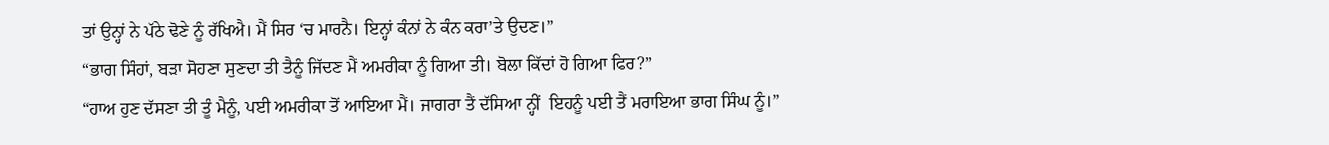ਤਾਂ ਉਨ੍ਹਾਂ ਨੇ ਪੱਠੇ ਢੋਣੇ ਨੂੰ ਰੱਖਿਐ। ਮੈਂ ਸਿਰ ‘ਚ ਮਾਰਨੈ। ਇਨ੍ਹਾਂ ਕੰਨਾਂ ਨੇ ਕੰਨ ਕਰਾ’ਤੇ ਉਦਣ।”
“ਭਾਗ ਸਿੰਹਾਂ, ਬੜਾ ਸੋਹਣਾ ਸੁਣਦਾ ਤੀ ਤੈਨੂੰ ਜਿੱਦਣ ਮੈਂ ਅਮਰੀਕਾ ਨੂੰ ਗਿਆ ਤੀ। ਬੋਲਾ ਕਿੱਦਾਂ ਹੋ ਗਿਆ ਫਿਰ?”
“ਹਾਅ ਹੁਣ ਦੱਸਣਾ ਤੀ ਤੂੰ ਮੈਨੂੰ, ਪਈ ਅਮਰੀਕਾ ਤੋਂ ਆਇਆ ਮੈਂ। ਜਾਗਰਾ ਤੈਂ ਦੱਸਿਆ ਨ੍ਹੀਂ  ਇਹਨੂੰ ਪਈ ਤੈਂ ਮਰਾਇਆ ਭਾਗ ਸਿੰਘ ਨੂੰ।”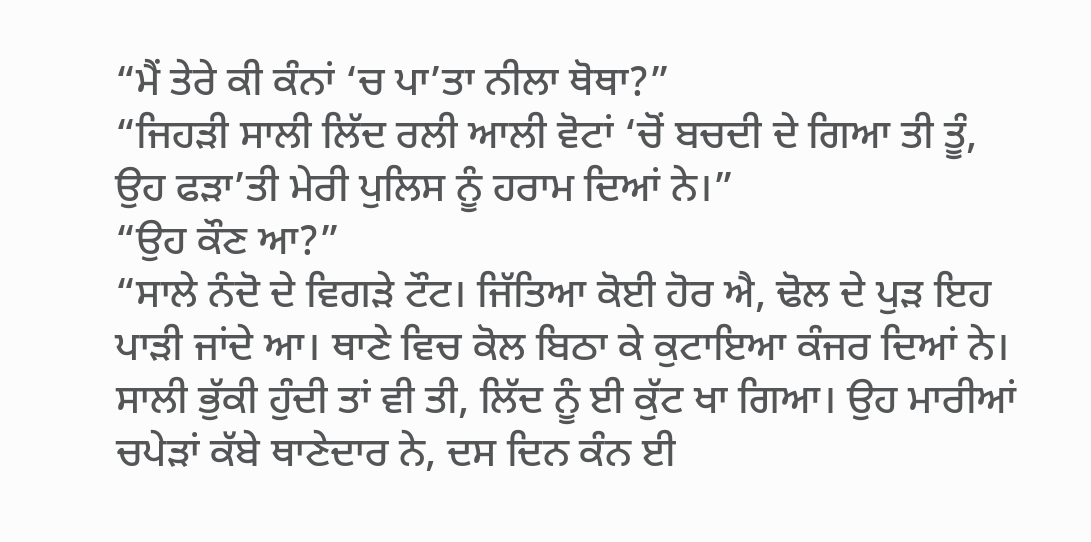“ਮੈਂ ਤੇਰੇ ਕੀ ਕੰਨਾਂ ‘ਚ ਪਾ’ਤਾ ਨੀਲਾ ਥੋਥਾ?”
“ਜਿਹੜੀ ਸਾਲੀ ਲਿੱਦ ਰਲੀ ਆਲੀ ਵੋਟਾਂ ‘ਚੋਂ ਬਚਦੀ ਦੇ ਗਿਆ ਤੀ ਤੂੰ, ਉਹ ਫੜਾ’ਤੀ ਮੇਰੀ ਪੁਲਿਸ ਨੂੰ ਹਰਾਮ ਦਿਆਂ ਨੇ।”
“ਉਹ ਕੌਣ ਆ?”
“ਸਾਲੇ ਨੰਦੋ ਦੇ ਵਿਗੜੇ ਟੌਟ। ਜਿੱਤਿਆ ਕੋਈ ਹੋਰ ਐ, ਢੋਲ ਦੇ ਪੁੜ ਇਹ ਪਾੜੀ ਜਾਂਦੇ ਆ। ਥਾਣੇ ਵਿਚ ਕੋਲ ਬਿਠਾ ਕੇ ਕੁਟਾਇਆ ਕੰਜਰ ਦਿਆਂ ਨੇ। ਸਾਲੀ ਭੁੱਕੀ ਹੁੰਦੀ ਤਾਂ ਵੀ ਤੀ, ਲਿੱਦ ਨੂੰ ਈ ਕੁੱਟ ਖਾ ਗਿਆ। ਉਹ ਮਾਰੀਆਂ ਚਪੇੜਾਂ ਕੱਬੇ ਥਾਣੇਦਾਰ ਨੇ, ਦਸ ਦਿਨ ਕੰਨ ਈ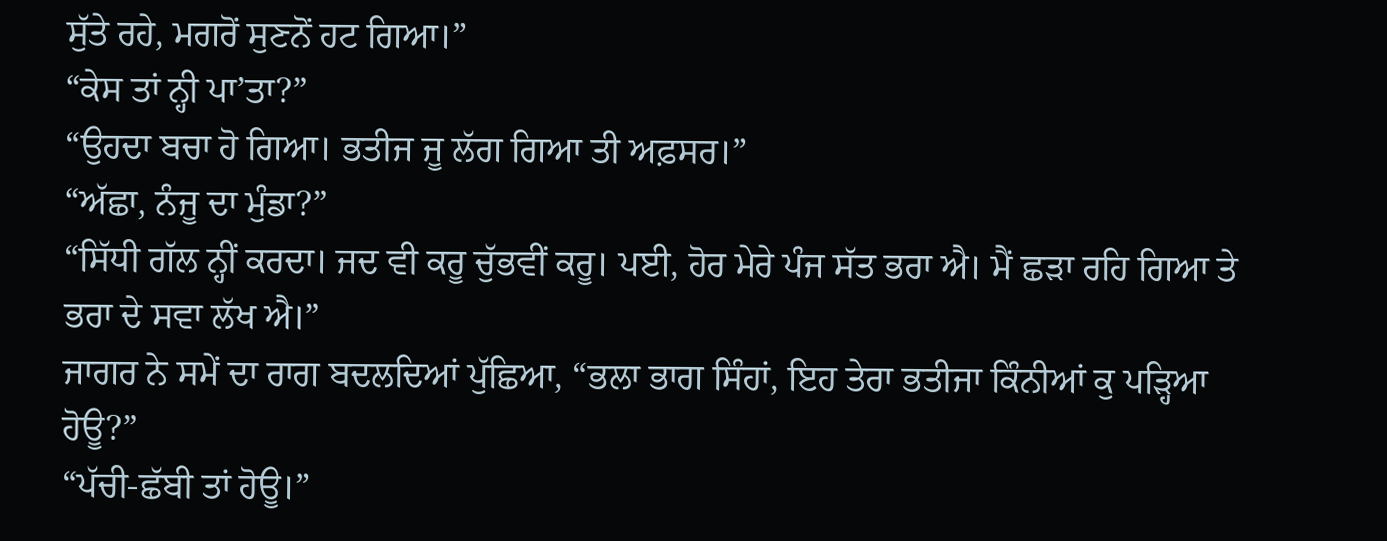ਸੁੱਤੇ ਰਹੇ, ਮਗਰੋਂ ਸੁਣਨੋਂ ਹਟ ਗਿਆ।”
“ਕੇਸ ਤਾਂ ਨ੍ਹੀ ਪਾ’ਤਾ?”
“ਉਹਦਾ ਬਚਾ ਹੋ ਗਿਆ। ਭਤੀਜ ਜੂ ਲੱਗ ਗਿਆ ਤੀ ਅਫ਼ਸਰ।”
“ਅੱਛਾ, ਨੰਜੂ ਦਾ ਮੁੰਡਾ?”
“ਸਿੱਧੀ ਗੱਲ ਨ੍ਹੀਂ ਕਰਦਾ। ਜਦ ਵੀ ਕਰੂ ਚੁੱਭਵੀਂ ਕਰੂ। ਪਈ, ਹੋਰ ਮੇਰੇ ਪੰਜ ਸੱਤ ਭਰਾ ਐ। ਮੈਂ ਛੜਾ ਰਹਿ ਗਿਆ ਤੇ ਭਰਾ ਦੇ ਸਵਾ ਲੱਖ ਐ।”
ਜਾਗਰ ਨੇ ਸਮੇਂ ਦਾ ਰਾਗ ਬਦਲਦਿਆਂ ਪੁੱਛਿਆ, “ਭਲਾ ਭਾਗ ਸਿੰਹਾਂ, ਇਹ ਤੇਰਾ ਭਤੀਜਾ ਕਿੰਨੀਆਂ ਕੁ ਪੜ੍ਹਿਆ ਹੋਊ?”
“ਪੱਚੀ-ਛੱਬੀ ਤਾਂ ਹੋਊ।”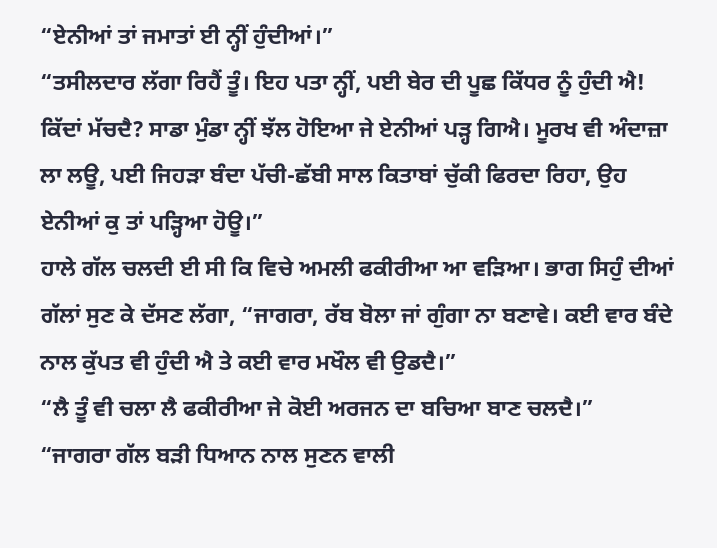“ਏਨੀਆਂ ਤਾਂ ਜਮਾਤਾਂ ਈ ਨ੍ਹੀਂ ਹੁੰਦੀਆਂ।”
“ਤਸੀਲਦਾਰ ਲੱਗਾ ਰਿਹੈਂ ਤੂੰ। ਇਹ ਪਤਾ ਨ੍ਹੀਂ, ਪਈ ਬੇਰ ਦੀ ਪੂਛ ਕਿੱਧਰ ਨੂੰ ਹੁੰਦੀ ਐ! ਕਿੱਦਾਂ ਮੱਚਦੈ? ਸਾਡਾ ਮੁੰਡਾ ਨ੍ਹੀਂ ਝੱਲ ਹੋਇਆ ਜੇ ਏਨੀਆਂ ਪੜ੍ਹ ਗਿਐ। ਮੂਰਖ ਵੀ ਅੰਦਾਜ਼ਾ ਲਾ ਲਊ, ਪਈ ਜਿਹੜਾ ਬੰਦਾ ਪੱਚੀ-ਛੱਬੀ ਸਾਲ ਕਿਤਾਬਾਂ ਚੁੱਕੀ ਫਿਰਦਾ ਰਿਹਾ, ਉਹ ਏਨੀਆਂ ਕੁ ਤਾਂ ਪੜ੍ਹਿਆ ਹੋਊ।”
ਹਾਲੇ ਗੱਲ ਚਲਦੀ ਈ ਸੀ ਕਿ ਵਿਚੇ ਅਮਲੀ ਫਕੀਰੀਆ ਆ ਵੜਿਆ। ਭਾਗ ਸਿਹੁੰ ਦੀਆਂ ਗੱਲਾਂ ਸੁਣ ਕੇ ਦੱਸਣ ਲੱਗਾ, “ਜਾਗਰਾ, ਰੱਬ ਬੋਲਾ ਜਾਂ ਗੁੰਗਾ ਨਾ ਬਣਾਵੇ। ਕਈ ਵਾਰ ਬੰਦੇ ਨਾਲ ਕੁੱਪਤ ਵੀ ਹੁੰਦੀ ਐ ਤੇ ਕਈ ਵਾਰ ਮਖੌਲ ਵੀ ਉਡਦੈ।”
“ਲੈ ਤੂੰ ਵੀ ਚਲਾ ਲੈ ਫਕੀਰੀਆ ਜੇ ਕੋਈ ਅਰਜਨ ਦਾ ਬਚਿਆ ਬਾਣ ਚਲਦੈ।”
“ਜਾਗਰਾ ਗੱਲ ਬੜੀ ਧਿਆਨ ਨਾਲ ਸੁਣਨ ਵਾਲੀ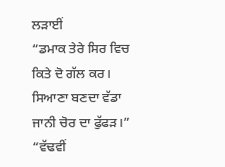ਲੜਾਈਂ
“ਡਮਾਕ ਤੇਰੇ ਸਿਰ ਵਿਚ ਕਿਤੇ ਦੋ ਗੱਲ ਕਰ। ਸਿਆਣਾ ਬਣਦਾ ਵੱਡਾ ਜਾਨੀ ਚੋਰ ਦਾ ਫੁੱਫੜ।”
“ਵੱਢਵੀਂ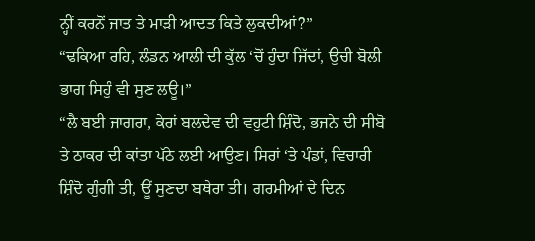ਨ੍ਹੀਂ ਕਰਨੋਂ ਜਾਤ ਤੇ ਮਾੜੀ ਆਦਤ ਕਿਤੇ ਲੁਕਦੀਆਂ?”
“ਢਕਿਆ ਰਹਿ, ਲੰਡਨ ਆਲੀ ਦੀ ਕੁੱਲ ‘ਚੋਂ ਹੁੰਦਾ ਜਿੱਦਾਂ, ਉਚੀ ਬੋਲੀ ਭਾਗ ਸਿਹੁੰ ਵੀ ਸੁਣ ਲਊ।”
“ਲੈ ਬਈ ਜਾਗਰਾ, ਕੇਰਾਂ ਬਲਦੇਵ ਦੀ ਵਹੁਟੀ ਸ਼ਿੰਦੋ, ਭਜਨੇ ਦੀ ਸੀਬੋ ਤੇ ਠਾਕਰ ਦੀ ਕਾਂਤਾ ਪੱਠੇ ਲਈ ਆਉਣ। ਸਿਰਾਂ ‘ਤੇ ਪੰਡਾਂ, ਵਿਚਾਰੀ ਸ਼ਿੰਦੋ ਗੁੰਗੀ ਤੀ, ਊਂ ਸੁਣਦਾ ਬਥੇਰਾ ਤੀ। ਗਰਮੀਆਂ ਦੇ ਦਿਨ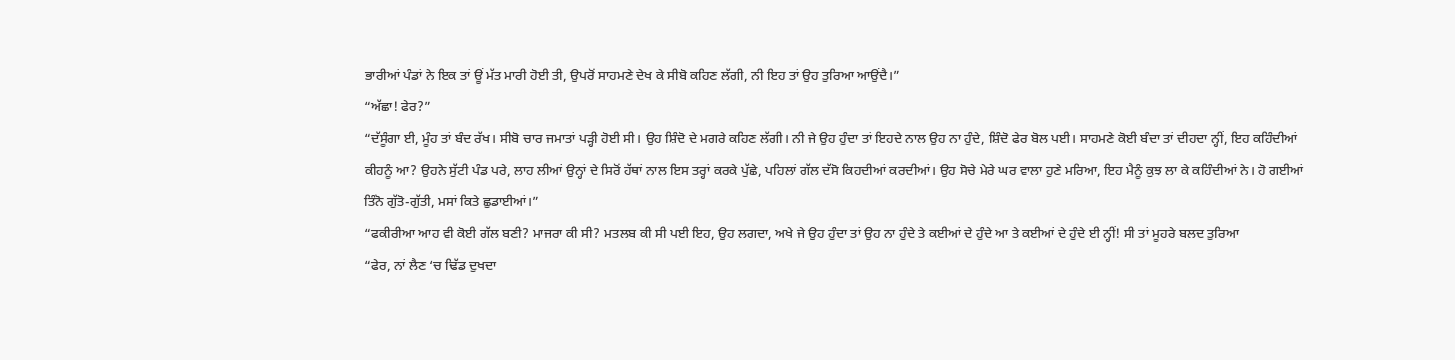ਭਾਰੀਆਂ ਪੰਡਾਂ ਨੇ ਇਕ ਤਾਂ ਊਂ ਮੱਤ ਮਾਰੀ ਹੋਈ ਤੀ, ਉਪਰੋਂ ਸਾਹਮਣੇ ਦੇਖ ਕੇ ਸੀਬੋ ਕਹਿਣ ਲੱਗੀ, ਨੀ ਇਹ ਤਾਂ ਉਹ ਤੁਰਿਆ ਆਉਂਦੈ।”
“ਅੱਛਾ! ਫੇਰ?”
“ਦੱਸੂੰਗਾ ਈ, ਮੂੰਹ ਤਾਂ ਬੰਦ ਰੱਖ। ਸੀਬੋ ਚਾਰ ਜਮਾਤਾਂ ਪੜ੍ਹੀ ਹੋਈ ਸੀ। ਉਹ ਸ਼ਿੰਦੋ ਦੇ ਮਗਰੇ ਕਹਿਣ ਲੱਗੀ। ਨੀ ਜੇ ਉਹ ਹੁੰਦਾ ਤਾਂ ਇਹਦੇ ਨਾਲ ਉਹ ਨਾ ਹੁੰਦੇ, ਸ਼ਿੰਦੋ ਫੇਰ ਬੋਲ ਪਈ। ਸਾਹਮਣੇ ਕੋਈ ਬੰਦਾ ਤਾਂ ਦੀਹਦਾ ਨ੍ਹੀਂ, ਇਹ ਕਹਿੰਦੀਆਂ ਕੀਹਨੂੰ ਆ? ਉਹਨੇ ਸੁੱਟੀ ਪੰਡ ਪਰੇ, ਲਾਹ ਲੀਆਂ ਉਨ੍ਹਾਂ ਦੇ ਸਿਰੋਂ ਹੱਥਾਂ ਨਾਲ ਇਸ ਤਰ੍ਹਾਂ ਕਰਕੇ ਪੁੱਛੇ, ਪਹਿਲਾਂ ਗੱਲ ਦੱਸੋ ਕਿਹਦੀਆਂ ਕਰਦੀਆਂ। ਉਹ ਸੋਚੇ ਮੇਰੇ ਘਰ ਵਾਲਾ ਹੁਣੇ ਮਰਿਆ, ਇਹ ਮੈਨੂੰ ਕੁਝ ਲਾ ਕੇ ਕਹਿੰਦੀਆਂ ਨੇ। ਹੋ ਗਈਆਂ ਤਿੰਨੋ ਗੁੱਤੋ-ਗੁੱਤੀ, ਮਸਾਂ ਕਿਤੇ ਛੁਡਾਈਆਂ।”
“ਫਕੀਰੀਆ ਆਹ ਵੀ ਕੋਈ ਗੱਲ ਬਣੀ? ਮਾਜਰਾ ਕੀ ਸੀ? ਮਤਲਬ ਕੀ ਸੀ ਪਈ ਇਹ, ਉਹ ਲਗਦਾ, ਅਖੇ ਜੇ ਉਹ ਹੁੰਦਾ ਤਾਂ ਉਹ ਨਾ ਹੁੰਦੇ ਤੇ ਕਈਆਂ ਦੇ ਹੁੰਦੇ ਆ ਤੇ ਕਈਆਂ ਦੇ ਹੁੰਦੇ ਈ ਨ੍ਹੀਂ! ਸੀ ਤਾਂ ਮੂਹਰੇ ਬਲਦ ਤੁਰਿਆ
“ਫੇਰ, ਨਾਂ ਲੈਣ ‘ਚ ਢਿੱਡ ਦੁਖਦਾ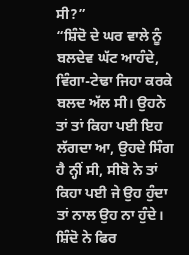ਸੀ?”
“ਸ਼ਿੰਦੋ ਦੇ ਘਰ ਵਾਲੇ ਨੂੰ ਬਲਦੇਵ ਘੱਟ ਆਹੰਦੇ, ਵਿੰਗਾ-ਟੇਢਾ ਜਿਹਾ ਕਰਕੇ ਬਲਦ ਅੱਲ ਸੀ। ਉਹਨੇ ਤਾਂ ਤਾਂ ਕਿਹਾ ਪਈ ਇਹ ਲੱਗਦਾ ਆ, ਉਹਦੇ ਸਿੰਗ ਹੈ ਨ੍ਹੀਂ ਸੀ, ਸੀਬੋ ਨੇ ਤਾਂ ਕਿਹਾ ਪਈ ਜੇ ਉਹ ਹੁੰਦਾ ਤਾਂ ਨਾਲ ਉਹ ਨਾ ਹੁੰਦੇ। ਸ਼ਿੰਦੋ ਨੇ ਫਿਰ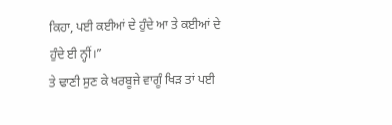ਕਿਹਾ, ਪਈ ਕਈਆਂ ਦੇ ਹੁੰਦੇ ਆ ਤੇ ਕਈਆਂ ਦੇ ਹੁੰਦੇ ਈ ਨ੍ਹੀਂ।”
ਤੇ ਢਾਣੀ ਸੁਣ ਕੇ ਖਰਬੂਜੇ ਵਾਗੂੰ ਖਿੜ ਤਾਂ ਪਈ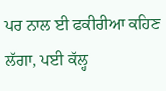ਪਰ ਨਾਲ ਈ ਫਕੀਰੀਆ ਕਹਿਣ ਲੱਗਾ, ਪਈ ਕੱਲ੍ਹ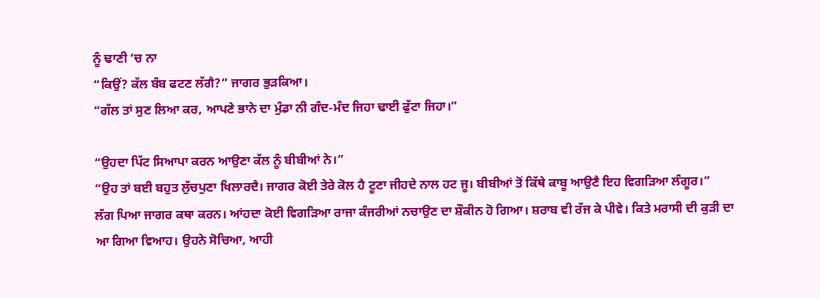ਨੂੰ ਢਾਣੀ ‘ਚ ਨਾ
“ਕਿਉਂ? ਕੱਲ ਬੰਬ ਫਟਣ ਲੱਗੈ?” ਜਾਗਰ ਭੁੜਕਿਆ।
“ਗੱਲ ਤਾਂ ਸੁਣ ਲਿਆ ਕਰ, ਆਪਣੇ ਭਾਨੇ ਦਾ ਮੁੰਡਾ ਨੀ ਗੰਦ-ਮੰਦ ਜਿਹਾ ਢਾਈ ਫੁੱਟਾ ਜਿਹਾ।”

“ਉਹਦਾ ਪਿੱਟ ਸਿਆਪਾ ਕਰਨ ਆਉਣਾ ਕੱਲ ਨੂੰ ਬੀਬੀਆਂ ਨੇ।”
“ਉਹ ਤਾਂ ਬਈ ਬਹੁਤ ਲੁੱਚਪੁਣਾ ਖਿਲਾਰਦੈ। ਜਾਗਰ ਕੋਈ ਤੇਰੇ ਕੋਲ ਹੈ ਟੂਣਾ ਜੀਹਦੇ ਨਾਲ ਹਟ ਜੂ। ਬੀਬੀਆਂ ਤੋਂ ਕਿੱਥੇ ਕਾਬੂ ਆਉਣੈ ਇਹ ਵਿਗੜਿਆ ਲੰਗੂਰ।”
ਲੱਗ ਪਿਆ ਜਾਗਰ ਕਥਾ ਕਰਨ। ਆਂਹਦਾ ਕੋਈ ਵਿਗੜਿਆ ਰਾਜਾ ਕੰਜਰੀਆਂ ਨਚਾਉਣ ਦਾ ਸ਼ੌਕੀਨ ਹੋ ਗਿਆ। ਸ਼ਰਾਬ ਵੀ ਰੱਜ ਕੇ ਪੀਵੇ। ਕਿਤੇ ਮਰਾਸੀ ਦੀ ਕੁੜੀ ਦਾ ਆ ਗਿਆ ਵਿਆਹ। ਉਹਨੇ ਸੋਚਿਆ, ਆਹੀ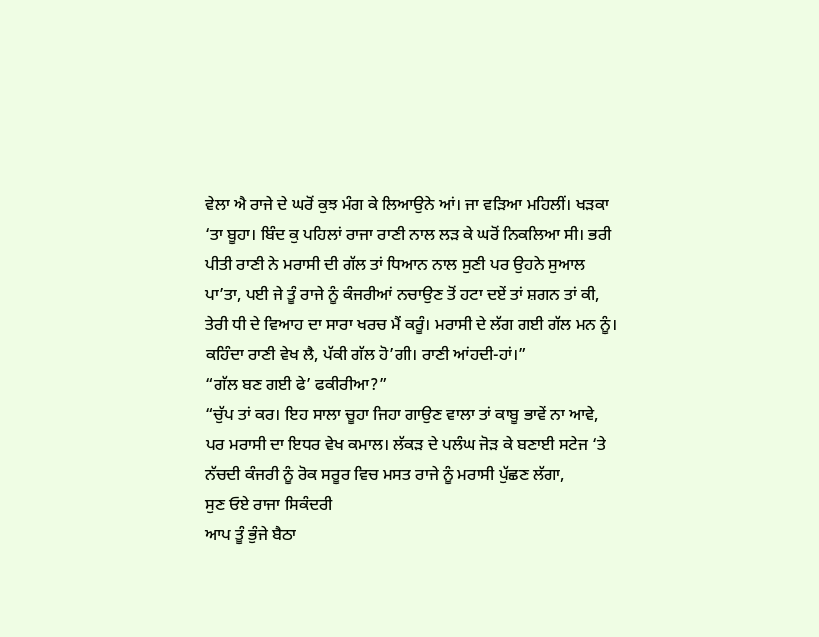ਵੇਲਾ ਐ ਰਾਜੇ ਦੇ ਘਰੋਂ ਕੁਝ ਮੰਗ ਕੇ ਲਿਆਉਨੇ ਆਂ। ਜਾ ਵੜਿਆ ਮਹਿਲੀਂ। ਖੜਕਾ ‘ਤਾ ਬੂਹਾ। ਬਿੰਦ ਕੁ ਪਹਿਲਾਂ ਰਾਜਾ ਰਾਣੀ ਨਾਲ ਲੜ ਕੇ ਘਰੋਂ ਨਿਕਲਿਆ ਸੀ। ਭਰੀ ਪੀਤੀ ਰਾਣੀ ਨੇ ਮਰਾਸੀ ਦੀ ਗੱਲ ਤਾਂ ਧਿਆਨ ਨਾਲ ਸੁਣੀ ਪਰ ਉਹਨੇ ਸੁਆਲ ਪਾ’ਤਾ, ਪਈ ਜੇ ਤੂੰ ਰਾਜੇ ਨੂੰ ਕੰਜਰੀਆਂ ਨਚਾਉਣ ਤੋਂ ਹਟਾ ਦਏਂ ਤਾਂ ਸ਼ਗਨ ਤਾਂ ਕੀ, ਤੇਰੀ ਧੀ ਦੇ ਵਿਆਹ ਦਾ ਸਾਰਾ ਖਰਚ ਮੈਂ ਕਰੂੰ। ਮਰਾਸੀ ਦੇ ਲੱਗ ਗਈ ਗੱਲ ਮਨ ਨੂੰ। ਕਹਿੰਦਾ ਰਾਣੀ ਵੇਖ ਲੈ, ਪੱਕੀ ਗੱਲ ਹੋ’ਗੀ। ਰਾਣੀ ਆਂਹਦੀ-ਹਾਂ।”
“ਗੱਲ ਬਣ ਗਈ ਫੇ’ ਫਕੀਰੀਆ?”
“ਚੁੱਪ ਤਾਂ ਕਰ। ਇਹ ਸਾਲਾ ਚੂਹਾ ਜਿਹਾ ਗਾਉਣ ਵਾਲਾ ਤਾਂ ਕਾਬੂ ਭਾਵੇਂ ਨਾ ਆਵੇ, ਪਰ ਮਰਾਸੀ ਦਾ ਇਧਰ ਵੇਖ ਕਮਾਲ। ਲੱਕੜ ਦੇ ਪਲੰਘ ਜੋੜ ਕੇ ਬਣਾਈ ਸਟੇਜ ‘ਤੇ ਨੱਚਦੀ ਕੰਜਰੀ ਨੂੰ ਰੋਕ ਸਰੂਰ ਵਿਚ ਮਸਤ ਰਾਜੇ ਨੂੰ ਮਰਾਸੀ ਪੁੱਛਣ ਲੱਗਾ,
ਸੁਣ ਓਏ ਰਾਜਾ ਸਿਕੰਦਰੀ
ਆਪ ਤੂੰ ਭੁੰਜੇ ਬੈਠਾ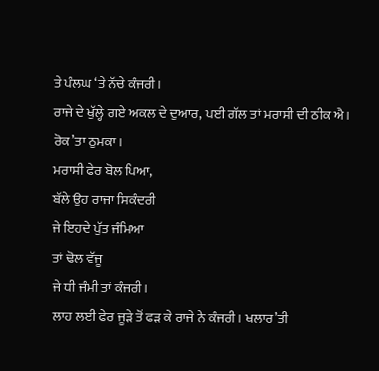ਤੇ ਪੰਲਘ ‘ਤੇ ਨੱਚੇ ਕੰਜਰੀ।
ਰਾਜੇ ਦੇ ਖੁੱਲ੍ਹੇ ਗਏ ਅਕਲ ਦੇ ਦੁਆਰ, ਪਈ ਗੱਲ ਤਾਂ ਮਰਾਸੀ ਦੀ ਠੀਕ ਐ। ਰੋਕ’ਤਾ ਠੁਮਕਾ।
ਮਰਾਸੀ ਫੇਰ ਬੋਲ ਪਿਆ,
ਬੱਲੇ ਉਹ ਰਾਜਾ ਸਿਕੰਦਰੀ
ਜੇ ਇਹਦੇ ਪੁੱਤ ਜੰਮਿਆ
ਤਾਂ ਢੋਲ ਵੱਜੂ
ਜੇ ਧੀ ਜੰਮੀ ਤਾਂ ਕੰਜਰੀ।
ਲਾਹ ਲਈ ਫੇਰ ਜੂੜੇ ਤੋਂ ਫੜ ਕੇ ਰਾਜੇ ਨੇ ਕੰਜਰੀ। ਖਲਾਰ’ਤੀ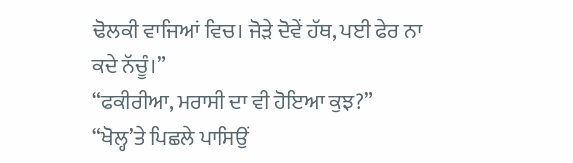ਢੋਲਕੀ ਵਾਜਿਆਂ ਵਿਚ। ਜੋੜੇ ਦੋਵੇਂ ਹੱਥ, ਪਈ ਫੇਰ ਨਾ ਕਦੇ ਨੱਚੂੰ।”
“ਫਕੀਰੀਆ, ਮਰਾਸੀ ਦਾ ਵੀ ਹੋਇਆ ਕੁਝ?”
“ਖੋਲ੍ਹ’ਤੇ ਪਿਛਲੇ ਪਾਸਿਉਂ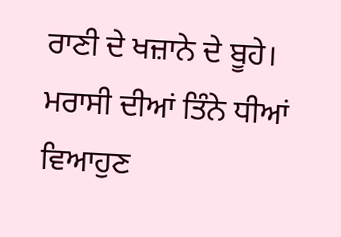ਰਾਣੀ ਦੇ ਖਜ਼ਾਨੇ ਦੇ ਬੂਹੇ। ਮਰਾਸੀ ਦੀਆਂ ਤਿੰਨੇ ਧੀਆਂ ਵਿਆਹੁਣ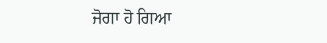ਜੋਗਾ ਹੋ ਗਿਆ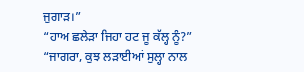ਜੁਗਾੜ।”
“ਹਾਅ ਛਲੇੜਾ ਜਿਹਾ ਹਟ ਜੂ ਕੱਲ੍ਹ ਨੂੰ?”
“ਜਾਗਰਾ, ਕੁਝ ਲੜਾਈਆਂ ਸੁਲ੍ਹਾ ਨਾਲ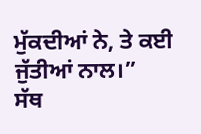ਮੁੱਕਦੀਆਂ ਨੇ, ਤੇ ਕਈ ਜੁੱਤੀਆਂ ਨਾਲ।”
ਸੱਥ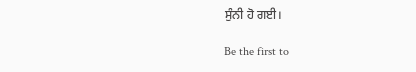ਸੁੰਨੀ ਹੋ ਗਈ।

Be the first to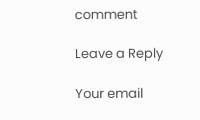comment

Leave a Reply

Your email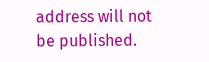address will not be published.